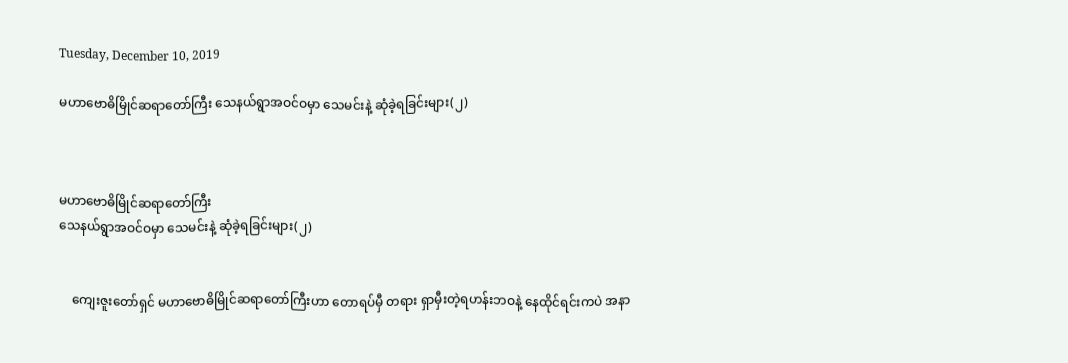Tuesday, December 10, 2019

မဟာဗောဓိမြိုင်ဆရာတော်ကြီး သေနယ်ရွာအဝင်ဝမှာ သေမင်းနဲ့ ဆုံခဲ့ရခြင်းများ(၂)



မဟာဗောဓိမြိုင်ဆရာတော်ကြီး
သေနယ်ရွာအဝင်ဝမှာ သေမင်းနဲ့ ဆုံခဲ့ရခြင်းများ(၂)


    ကျေးဇူးတော်ရှင် မဟာဗောဓိမြိုင်ဆရာတော်ကြီးဟာ တောရပ်မှီ တရား ရှာမှီးတဲ့ရဟန်းဘဝနဲ့ နေထိုင်ရင်းကပဲ အနာ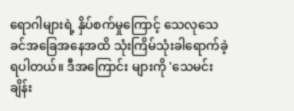ရောဂါများရဲ့ နှိပ်စက်မှုကြောင့် သေလုသေခင်အခြေအနေအထိ သုံးကြိမ်သုံးခါရောက်ခဲ့ရပါတယ်။ ဒီအကြောင်း များကို 'သေမင်းချိန်း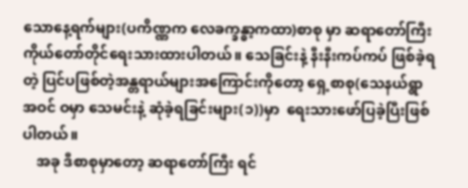သောနေ့ရက်များ(ပကိဏ္ဏက လေခက္ခန္ဓာ့ကထာ)စာစု မှာ ဆရာတော်ကြီးကိုယ်တော်တိုင်ရေးသားထားပါတယ်။ သေခြင်းနဲ့ နီးနီးကပ်ကပ် ဖြစ်ခဲ့ရတဲ့ ပြင်ပဖြစ်တဲ့အန္တရာယ်များအကြောင်းကိုတော့ ရှေ့စာစု(သေနယ်ရွာအဝင် ဝမှာ သေမင်းနဲ့ ဆုံခဲ့ရခြင်းများ(၁))မှာ  ရေးသားဖော်ပြခဲ့ပြီးဖြစ်ပါတယ်။
    အခု ဒီစာစုမှာတော့ ဆရာတော်ကြီး ရင်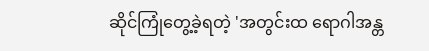ဆိုင်ကြုံတွေ့ခဲ့ရတဲ့ 'အတွင်းထ ရောဂါအန္တ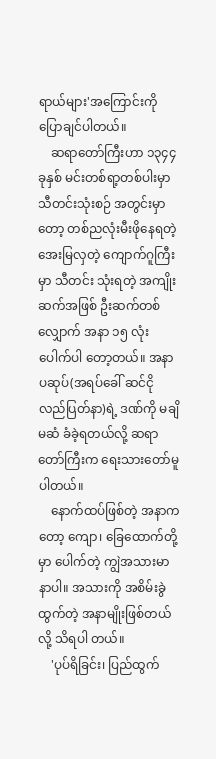ရာယ်များ'အကြောင်းကို ပြောချင်ပါတယ်။
    ဆရာတော်ကြီးဟာ ၁၃၄၄ ခုနှစ် မင်းတစ်ရာ့တစ်ပါးမှာ သီတင်းသုံးစဉ် အတွင်းမှာတော့ တစ်ညလုံးမီးဖိုနေရတဲ့ အေးမြလှတဲ့ ကျောက်ဂူကြီးမှာ သီတင်း သုံးရတဲ့ အကျိုးဆက်အဖြစ် ဦးဆက်တစ်လျှောက် အနာ ၁၅ လုံးပေါက်ပါ တော့တယ်။ အနာပဆုပ်(အရပ်ခေါ် ဆင်ငိုလည်ပြတ်နာ)ရဲ့ ဒဏ်ကို မချိမဆံ ခံခဲ့ရတယ်လို့ ဆရာတော်ကြီးက ရေးသားတော်မူပါတယ်။
    နောက်ထပ်ဖြစ်တဲ့ အနာကတော့ ကျော၊ ခြေထောက်တို့မှာ ပေါက်တဲ့ ကျွဲအသားမာနာပါ။ အသားကို အစိမ်းခွဲထွက်တဲ့ အနာမျိုးဖြစ်တယ်လို့ သိရပါ တယ်။
    'ပုပ်ရိခြင်း၊ ပြည်ထွက်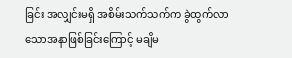ခြင်း အလျှင်းမရှိ အစိမ်းသက်သက်က ခွဲထွက်လာ သောအနာဖြစ်ခြင်းကြောင့် မချိမ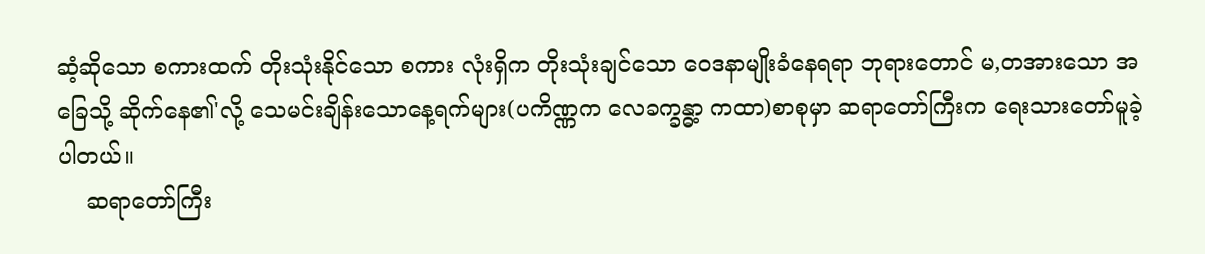ဆံ့ဆိုသော စကားထက် တိုးသုံးနိုင်သော စကား လုံးရှိက တိုးသုံးချင်သော ဝေဒနာမျိုးခံနေရရာ ဘုရားတောင် မ,တအားသော အခြေသို့ ဆိုက်နေ၏'လို့ သေမင်းချိန်းသောနေ့ရက်များ(ပကိဏ္ဏက လေခက္ခန္ဓာ့ ကထာ)စာစုမှာ ဆရာတော်ကြီးက ရေးသားတော်မူခဲ့ပါတယ်။
    ဆရာတော်ကြီး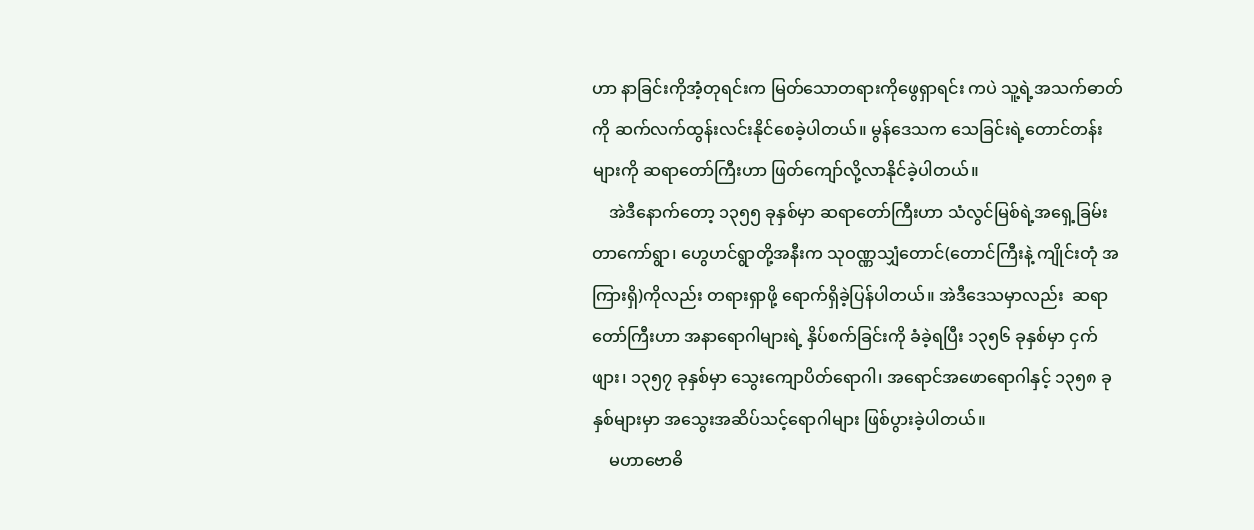ဟာ နာခြင်းကိုအံ့တုရင်းက မြတ်သောတရားကိုဖွေရှာရင်း ကပဲ သူ့ရဲ့အသက်ဓာတ်ကို ဆက်လက်ထွန်းလင်းနိုင်စေခဲ့ပါတယ်။ မွန်ဒေသက သေခြင်းရဲ့တောင်တန်းများကို ဆရာတော်ကြီးဟာ ဖြတ်ကျော်လို့လာနိုင်ခဲ့ပါတယ်။
    အဲဒီနောက်တော့ ၁၃၅၅ ခုနှစ်မှာ ဆရာတော်ကြီးဟာ သံလွင်မြစ်ရဲ့အရှေ့ခြမ်း တာကော်ရွာ၊ ဟွေဟင်ရွာတို့အနီးက သုဝဏ္ဏသျှံတောင်(တောင်ကြီးနဲ့ ကျိုင်းတုံ အကြားရှိ)ကိုလည်း တရားရှာဖို့ ရောက်ရှိခဲ့ပြန်ပါတယ်။ အဲဒီဒေသမှာလည်း  ဆရာတော်ကြီးဟာ အနာရောဂါများရဲ့ နှိပ်စက်ခြင်းကို ခံခဲ့ရပြီး ၁၃၅၆ ခုနှစ်မှာ ငှက်ဖျား၊ ၁၃၅၇ ခုနှစ်မှာ သွေးကျောပိတ်ရောဂါ၊ အရောင်အဖောရောဂါနှင့် ၁၃၅၈ ခုနှစ်များမှာ အသွေးအဆိပ်သင့်ရောဂါများ ဖြစ်ပွားခဲ့ပါတယ်။
    မဟာဗောဓိ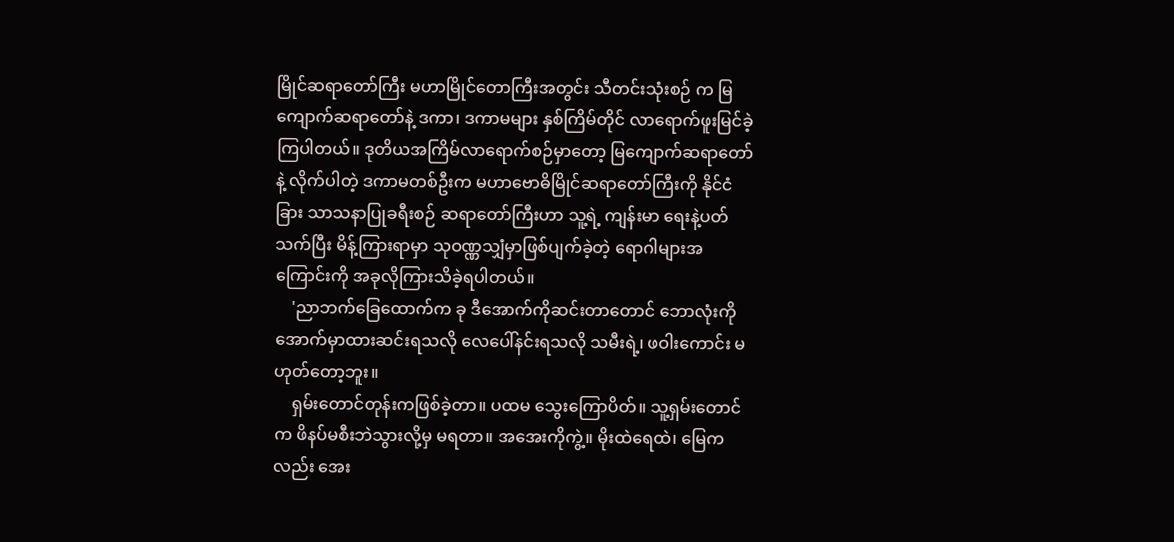မြိုင်ဆရာတော်ကြီး မဟာမြိုင်တောကြီးအတွင်း သီတင်းသုံးစဉ် က မြကျောက်ဆရာတော်နဲ့ ဒကာ၊ ဒကာမများ နှစ်ကြိမ်တိုင် လာရောက်ဖူးမြင်ခဲ့ ကြပါတယ်။ ဒုတိယအကြိမ်လာရောက်စဉ်မှာတော့ မြကျောက်ဆရာတော်နဲ့ လိုက်ပါတဲ့ ဒကာမတစ်ဦးက မဟာဗောဓိမြိုင်ဆရာတော်ကြီးကို နိုင်ငံခြား သာသနာပြုခရီးစဉ် ဆရာတော်ကြီးဟာ သူ့ရဲ့ ကျန်းမာ ရေးနဲ့ပတ်သက်ပြီး မိန့်ကြားရာမှာ သုဝဏ္ဏသျှံမှာဖြစ်ပျက်ခဲ့တဲ့ ရောဂါများအ ကြောင်းကို အခုလိုကြားသိခဲ့ရပါတယ်။
    'ညာဘက်ခြေထောက်က ခု ဒီအောက်ကိုဆင်းတာတောင် ဘောလုံးကို အောက်မှာထားဆင်းရသလို လေပေါ်နင်းရသလို သမီးရဲ့၊ ဖဝါးကောင်း မဟုတ်တော့ဘူး။
    ရှမ်းတောင်တုန်းကဖြစ်ခဲ့တာ။ ပထမ သွေးကြောပိတ်။ သူ့ရှမ်းတောင်က ဖိနပ်မစီးဘဲသွားလို့မှ မရတာ။ အအေးကိုကွဲ့။ မိုးထဲရေထဲ၊ မြေကလည်း အေး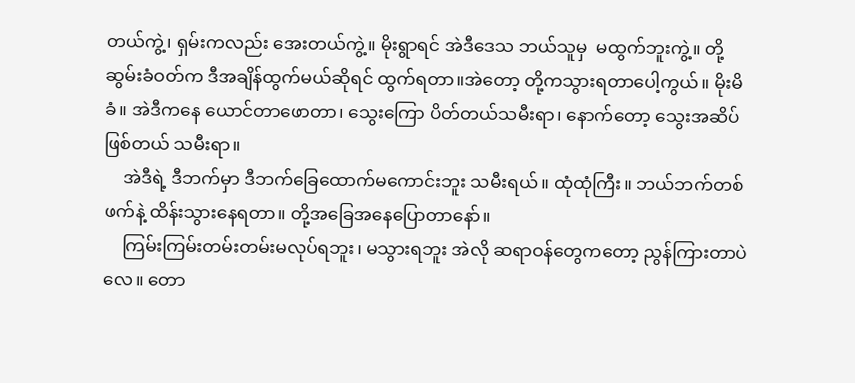တယ်ကွဲ့၊ ရှမ်းကလည်း အေးတယ်ကွဲ့။ မိုးရွာရင် အဲဒီဒေသ ဘယ်သူမှ  မထွက်ဘူးကွဲ့။ တို့ ဆွမ်းခံဝတ်က ဒီအချိန်ထွက်မယ်ဆိုရင် ထွက်ရတာ။အဲတော့ တို့ကသွားရတာပေါ့ကွယ်။ မိုးမိခံ။ အဲဒီကနေ ယောင်တာဖောတာ၊ သွေးကြော ပိတ်တယ်သမီးရာ၊ နောက်တော့ သွေးအဆိပ်ဖြစ်တယ် သမီးရာ။
    အဲဒီရဲ့ ဒီဘက်မှာ ဒီဘက်ခြေထောက်မကောင်းဘူး သမီးရယ်။ ထုံထုံကြီး။ ဘယ်ဘက်တစ်ဖက်နဲ့ ထိန်းသွားနေရတာ။ တို့အခြေအနေပြောတာနော်။
    ကြမ်းကြမ်းတမ်းတမ်းမလုပ်ရဘူး၊ မသွားရဘူး အဲလို ဆရာဝန်တွေကတော့ ညွန်ကြားတာပဲလေ။ တော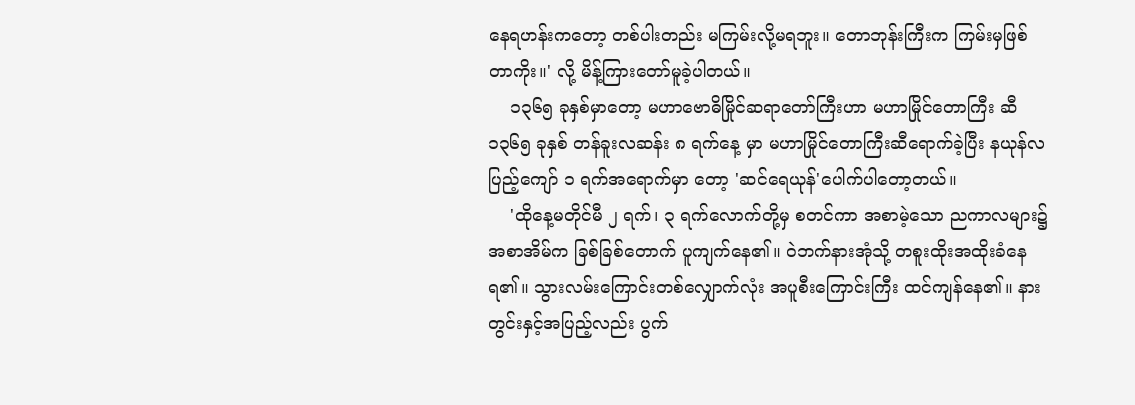နေရဟန်းကတော့ တစ်ပါးတည်း မကြမ်းလို့မရဘူး။ တောဘုန်းကြီးက ကြမ်းမှဖြစ်တာကိုး။' လို့ မိန့်ကြားတော်မူခဲ့ပါတယ်။
    ၁၃၆၅ ခုနှစ်မှာတော့ မဟာဗောဓိမြိုင်ဆရာတော်ကြီးဟာ မဟာမြိုင်တောကြီး ဆီ ၁၃၆၅ ခုနှစ် တန်ခူးလဆန်း ၈ ရက်နေ့ မှာ မဟာမြိုင်တောကြီးဆီရောက်ခဲ့ပြီး နယုန်လပြည့်ကျော် ၁ ရက်အရောက်မှာ တော့ 'ဆင်ရေယုန်'ပေါက်ပါတော့တယ်။
    'ထိုနေ့မတိုင်မီ ၂ ရက်၊ ၃ ရက်လောက်တို့မှ စတင်ကာ အစာမဲ့သော ညကာလများ၌ အစာအိမ်က ခြစ်ခြစ်တောက် ပူကျက်နေ၏။ ဝဲဘက်နားအုံသို့ တစူးထိုးအထိုးခံနေရ၏။ သွားလမ်းကြောင်းတစ်လျှောက်လုံး အပူစီးကြောင်းကြီး ထင်ကျန်နေ၏။ နားတွင်းနှင့်အပြည့်လည်း ပွက်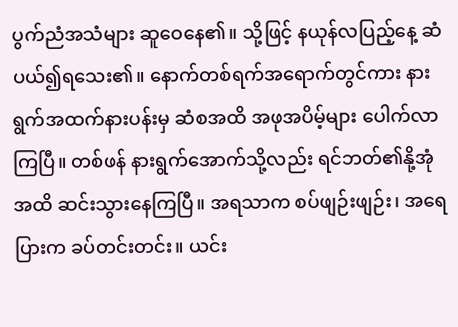ပွက်ညံအသံများ ဆူဝေနေ၏။ သို့ဖြင့် နယုန်လပြည့်နေ့ ဆံပယ်၍ရသေး၏။ နောက်တစ်ရက်အရောက်တွင်ကား နားရွက်အထက်နားပန်းမှ ဆံစအထိ အဖုအပိမ့်များ ပေါက်လာကြပြီ။ တစ်ဖန် နားရွက်အောက်သို့လည်း ရင်ဘတ်၏နို့အုံအထိ ဆင်းသွားနေကြပြီ။ အရသာက စပ်ဖျဉ်းဖျဉ်း၊ အရေပြားက ခပ်တင်းတင်း။ ယင်း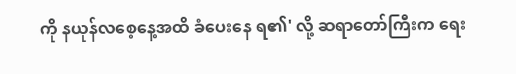ကို နယုန်လစေ့နေ့အထိ ခံပေးနေ ရ၏' လို့ ဆရာတော်ကြီးက ရေး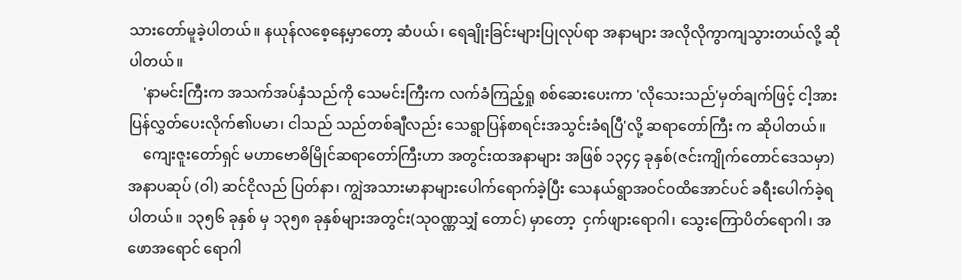သားတော်မူခဲ့ပါတယ်။ နယုန်လစေ့နေ့မှာတော့ ဆံပယ်၊ ရေချိုးခြင်းများပြုလုပ်ရာ အနာများ အလိုလိုကွာကျသွားတယ်လို့ ဆိုပါတယ်။
    'နာမင်းကြီးက အသက်အပ်နှံသည်ကို သေမင်းကြီးက လက်ခံကြည့်ရှု စစ်ဆေးပေးကာ 'လိုသေးသည်'မှတ်ချက်ဖြင့် ငါ့အား ပြန်လွှတ်ပေးလိုက်၏ပမာ၊ ငါသည် သည်တစ်ချီလည်း သေရွာပြန်စာရင်းအသွင်းခံရပြီ'လို့ ဆရာတော်ကြီး က ဆိုပါတယ်။
    ကျေးဇူးတော်ရှင် မဟာဗောဓိမြိုင်ဆရာတော်ကြီးဟာ အတွင်းထအနာများ အဖြစ် ၁၃၄၄ ခုနှစ်(ဇင်းကျိုက်တောင်ဒေသမှာ) အနာပဆုပ် (ဝါ) ဆင်ငိုလည် ပြတ်နာ၊ ကျွဲအသားမာနာများပေါက်ရောက်ခဲ့ပြီး သေနယ်ရွာအဝင်ဝထိအောင်ပင် ခရီးပေါက်ခဲ့ရပါတယ်။ ၁၃၅၆ ခုနှစ် မှ ၁၃၅၈ ခုနှစ်များအတွင်း(သုဝဏ္ဏသျှံ တောင်) မှာတော့  ငှက်ဖျားရောဂါ၊ သွေးကြောပိတ်ရောဂါ၊ အဖောအရောင် ရောဂါ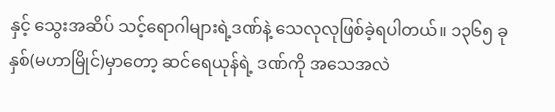နှင့် သွေးအဆိပ် သင့်ရောဂါများရဲ့ဒဏ်နဲ့ သေလုလုဖြစ်ခဲ့ရပါတယ်။ ၁၃၆၅ ခုနှစ်(မဟာမြိုင်)မှာတော့ ဆင်ရေယုန်ရဲ့ ဒဏ်ကို အသေအလဲ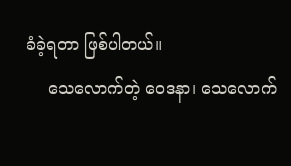ခံခဲ့ရတာ ဖြစ်ပါတယ်။
    သေလောက်တဲ့ ဝေဒနာ၊ သေလောက်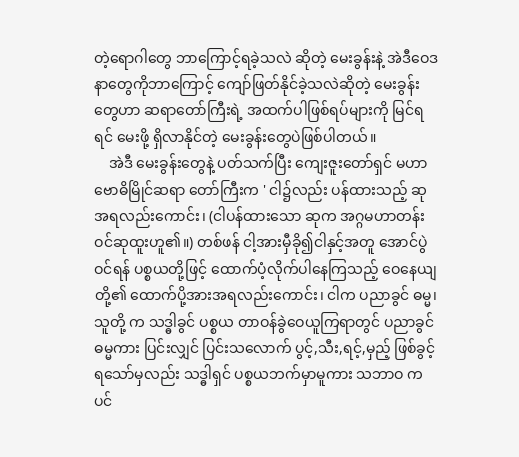တဲ့ရောဂါတွေ ဘာကြောင့်ရခဲ့သလဲ ဆိုတဲ့ မေးခွန်းနဲ့ အဲဒီဝေဒနာတွေကိုဘာကြောင့် ကျော်ဖြတ်နိုင်ခဲ့သလဲဆိုတဲ့ မေးခွန်းတွေဟာ ဆရာတော်ကြီးရဲ့ အထက်ပါဖြစ်ရပ်များကို မြင်ရရင် မေးဖို့ ရှိလာနိုင်တဲ့ မေးခွန်းတွေပဲဖြစ်ပါတယ်။
    အဲဒီ မေးခွန်းတွေနဲ့ ပတ်သက်ပြီး ကျေးဇူးတော်ရှင် မဟာဗောဓိမြိုင်ဆရာ တော်ကြီးက ' ငါ၌လည်း ပန်ထားသည့် ဆုအရလည်းကောင်း၊ (ငါပန်ထားသော ဆုက အဂ္ဂမဟာတန်းဝင်ဆုထူးဟူ၏။) တစ်ဖန် ငါ့အားမှီခို၍ငါနှင့်အတူ အောင်ပွဲဝင်ရန် ပစ္စယတို့ဖြင့် ထောက်ပံ့လိုက်ပါနေကြသည့် ဝေနေယျတို့၏ ထောက်ပို့အားအရလည်းကောင်း၊ ငါက ပညာခွင် ဓမ္မ၊ သူတို့ က သဒ္ဓါခွင် ပစ္စယ တာဝန်ခွဲဝေယူကြရာတွင် ပညာခွင်ဓမ္မကား ပြင်းလျှင် ပြင်းသလောက် ပွင့်,သီး,ရင့်,မှည့် ဖြစ်ခွင့်ရသော်မှလည်း သဒ္ဓါရှင် ပစ္စယဘက်မှာမူကား သဘာဝ ကပင်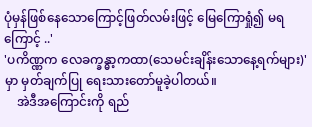ပုံမှန်ဖြစ်နေသောကြောင့်ဖြတ်လမ်းဖြင့် မြေကြောရှုံ၍ မရကြောင့် ..'
'ပကိဏ္ဏက လေခက္ခန္ဓာ့ကထာ(သေမင်းချိန်းသောနေ့ရက်များ)'မှာ မှတ်ချက်ပြု ရေးသားတော်မူခဲ့ပါတယ်။
    အဲဒီအကြောင်းကို ရည်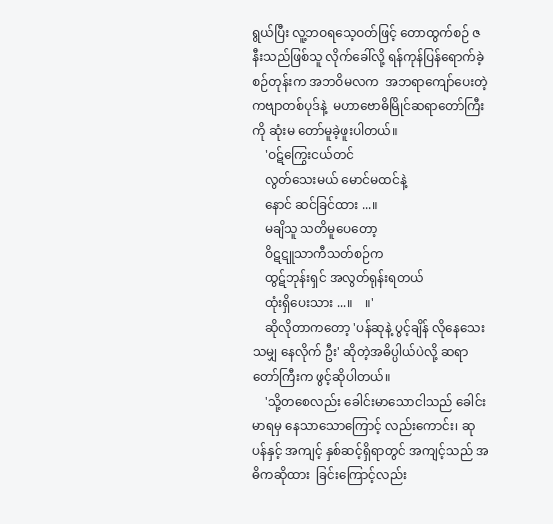ရွယ်ပြီး လူ့ဘဝရသေ့ဝတ်ဖြင့် တောထွက်စဉ် ဇနီးသည်ဖြစ်သူ လိုက်ခေါ်လို့ ရန်ကုန်ပြန်ရောက်ခဲ့စဉ်တုန်းက အဘဝိမလက  အဘရာကျော်ပေးတဲ့ ကဗျာတစ်ပုဒ်နဲ့  မဟာဗောဓိမြိုင်ဆရာတော်ကြီးကို ဆုံးမ တော်မူခဲ့ဖူးပါတယ်။
    'ဝဋ်ကြွေးငယ်တင်
    လွတ်သေးမယ် မောင်မထင်နဲ့
    နောင် ဆင်ခြင်ထား ...။
    မချိသူ သတိမူပေတော့
    ဝိဋဋူသာကီသတ်စဉ်က
    ထွဋ်ဘုန်းရှင် အလွတ်ရုန်းရတယ်
    ထုံးရှိပေးသား ...။    ။'
    ဆိုလိုတာကတော့ 'ပန်ဆုနဲ့ ပွင့်ချိန် လိုနေသေးသမျှ နေလိုက် ဦး' ဆိုတဲ့အဓိပ္ပါယ်ပဲလို့ ဆရာတော်ကြီးက ဖွင့်ဆိုပါတယ်။
    'သို့တစေလည်း ခေါင်းမာသောငါသည် ခေါင်းမာရမှ နေသာသောကြောင့် လည်းကောင်း၊ ဆုပန်နှင့် အကျင့် နှစ်ဆင့်ရှိရာတွင် အကျင့်သည် အဓိကဆိုထား  ခြင်းကြောင့်လည်း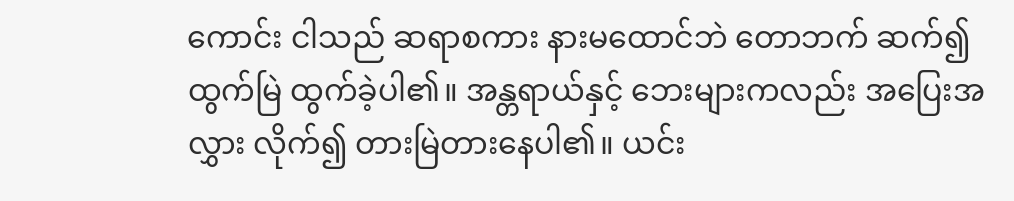ကောင်း ငါသည် ဆရာစကား နားမထောင်ဘဲ တောဘက် ဆက်၍ ထွက်မြဲ ထွက်ခဲ့ပါ၏။ အန္တရာယ်နှင့် ဘေးများကလည်း အပြေးအလွှား လိုက်၍ တားမြဲတားနေပါ၏။ ယင်း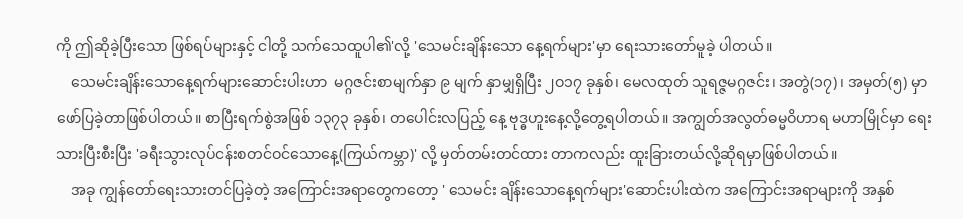ကို ဤဆိုခဲ့ပြီးသော ဖြစ်ရပ်များနှင့် ငါတို့ သက်သေထူပါ၏'လို့ 'သေမင်းချိန်းသော နေ့ရက်များ'မှာ ရေးသားတော်မူခဲ့ ပါတယ်။
    သေမင်းချိန်းသောနေ့ရက်များဆောင်းပါးဟာ  မဂ္ဂဇင်းစာမျက်နှာ ၉ မျက် နှာမျှရှိပြီး ၂ဝ၁၇ ခုနှစ်၊ မေလထုတ် သူရဇ္ဇမဂ္ဂဇင်း၊ အတွဲ(၁၇)၊ အမှတ်(၅) မှာ ဖော်ပြခဲ့တာဖြစ်ပါတယ်။ စာပြီးရက်စွဲအဖြစ် ၁၃၇၃ ခုနှစ်၊ တပေါင်းလပြည့် နေ့ ဗုဒ္ဓဟူးနေ့လို့တွေ့ရပါတယ်။ အကျွတ်အလွတ်ဓမ္မဝိဟာရ မဟာမြိုင်မှာ ရေးသားပြီးစီးပြီး 'ခရီးသွားလုပ်ငန်းစတင်ဝင်သောနေ့(ကြယ်ကမ္ဘာ)' လို့ မှတ်တမ်းတင်ထား တာကလည်း ထူးခြားတယ်လို့ဆိုရမှာဖြစ်ပါတယ်။
    အခု ကျွန်တော်ရေးသားတင်ပြခဲ့တဲ့ အကြောင်းအရာတွေကတော့ ' သေမင်း ချိန်းသောနေ့ရက်များ'ဆောင်းပါးထဲက အကြောင်းအရာများကို အနှစ်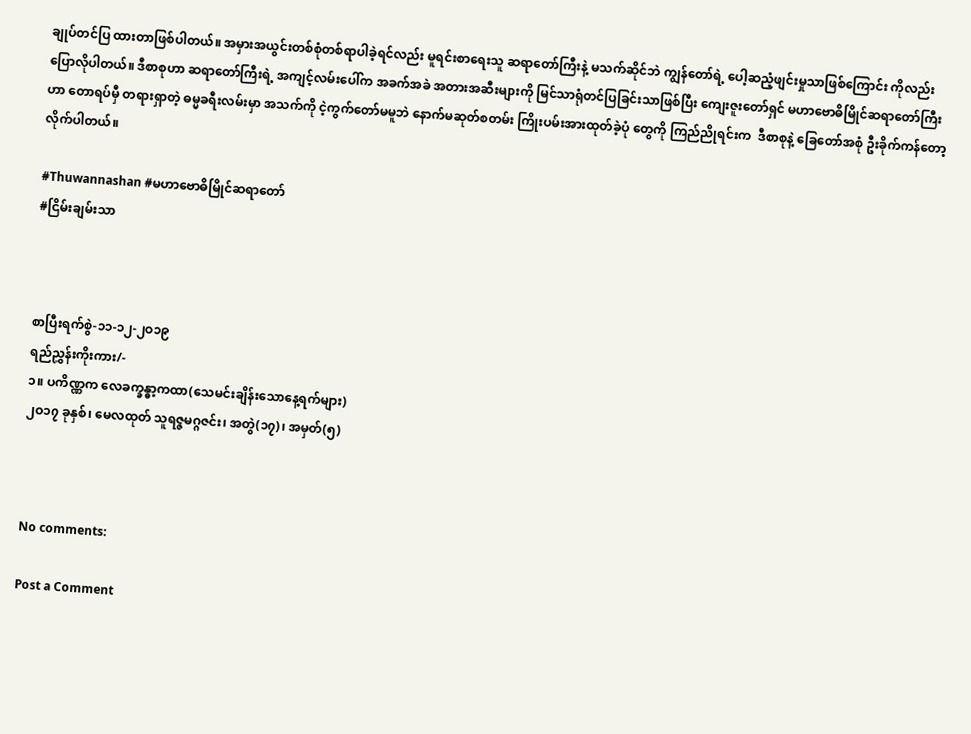ချုပ်တင်ပြ ထားတာဖြစ်ပါတယ်။ အမှားအယွင်းတစ်စုံတစ်ရာပါခဲ့ရင်လည်း မူရင်းစာရေးသူ ဆရာတော်ကြီးနဲ့ မသက်ဆိုင်ဘဲ ကျွန်တော်ရဲ့ ပေါ့ဆညံ့ဖျင်းမှုသာဖြစ်ကြောင်း ကိုလည်း ပြောလိုပါတယ်။ ဒီစာစုဟာ ဆရာတော်ကြီးရဲ့ အကျင့်လမ်းပေါ်က အခက်အခဲ အတားအဆီးများကို မြင်သာရုံတင်ပြခြင်းသာဖြစ်ပြီး ကျေးဇူးတော်ရှင် မဟာဗောဓိမြိုင်ဆရာတော်ကြီးဟာ တောရပ်မှီ တရားရှာတဲ့ ဓမ္မခရီးလမ်းမှာ အသက်ကို ငဲ့ကွက်တော်မမူဘဲ နောက်မဆုတ်စတမ်း ကြိုးပမ်းအားထုတ်ခဲ့ပုံ တွေကို ကြည်ညိုရင်းက  ဒီစာစုနဲ့ ခြေတော်အစုံ ဦးခိုက်ကန်တော့လိုက်ပါတယ်။

#Thuwannashan #မဟာဗောဓိမြိုင်ဆရာတော်
#ငြိမ်းချမ်းသာ



စာပြီးရက်စွဲ-၁၁-၁၂-၂ဝ၁၉
ရည်ညွှန်းကိုးကား/-
၁။ ပကိဏ္ဏက လေခက္ခန္ဓာ့ကထာ(သေမင်းချိန်းသောနေ့ရက်များ)
၂ဝ၁၇ ခုနှစ်၊ မေလထုတ် သူရဇ္ဇမဂ္ဂဇင်း၊ အတွဲ(၁၇)၊ အမှတ်(၅)



No comments:

Post a Comment